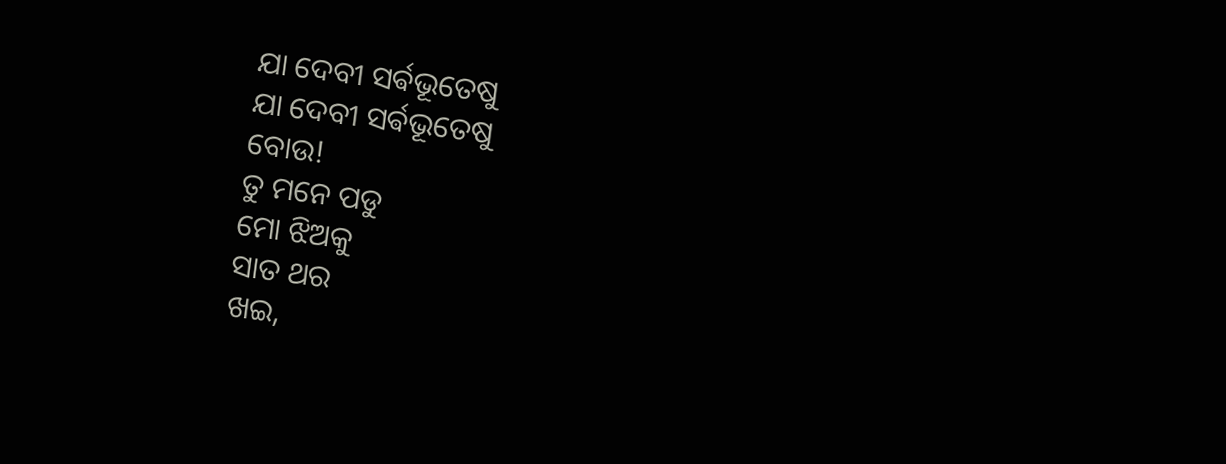ଯା ଦେବୀ ସର୍ଵଭୂତେଷୁ
ଯା ଦେବୀ ସର୍ଵଭୂତେଷୁ
ବୋଉ!
ତୁ ମନେ ପଡୁ
ମୋ ଝିଅକୁ
ସାତ ଥର
ଖଇ,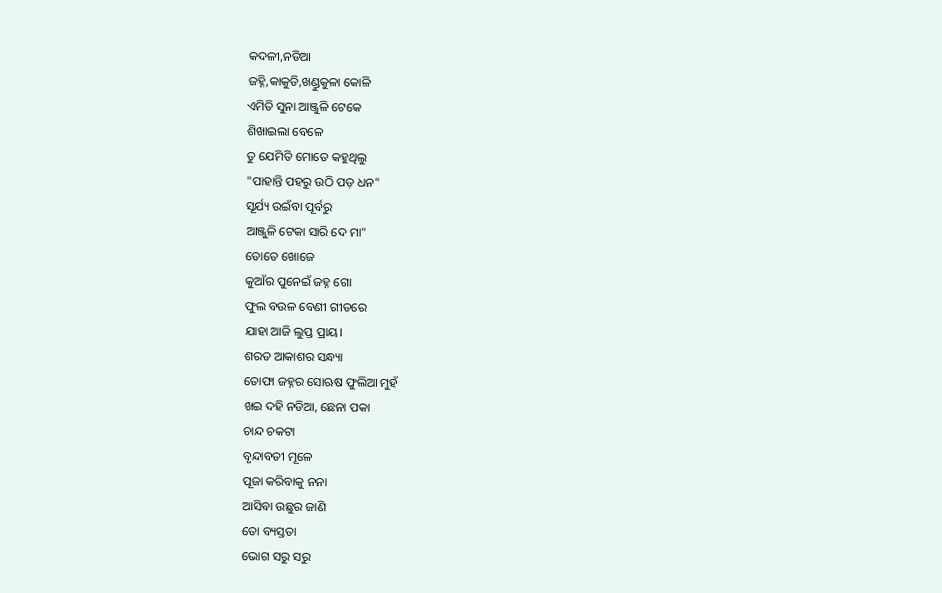କଦଳୀ,ନଡିଆ
ଜହ୍ନି,କାକୁଡି,ଖଣ୍ଡୁକୁଳା କୋଳି
ଏମିତି ସୁନା ଆଞ୍ଜୁଳି ଟେକେ
ଶିଖାଇଲା ବେଳେ
ତୁ ଯେମିତି ମୋତେ କହୁଥିଲୁ
"ପାହାନ୍ତି ପହରୁ ଉଠି ପଡ଼ ଧନ"
ସୂର୍ଯ୍ୟ ଉଇଁବା ପୂର୍ବରୁ
ଆଞ୍ଜୁଳି ଟେକା ସାରି ଦେ ମା"
ତୋତେ ଖୋଜେ
କୁଆଁର ପୁନେଇଁ ଜହ୍ନ ଗୋ
ଫୁଲ ବଉଳ ବେଣୀ ଗୀତରେ
ଯାହା ଆଜି ଲୁପ୍ତ ପ୍ରାୟ।
ଶରତ ଆକାଶର ସନ୍ଧ୍ୟା
ତୋଫା ଜହ୍ନର ସୋଋଷ ଫୁଲିଆ ମୁହଁ
ଖଇ ଦହି ନଡିଆ, ଛେନା ପକା
ଚାନ୍ଦ ଚକଟା
ବୃନ୍ଦାବତୀ ମୂଳେ
ପୂଜା କରିବାକୁ ନନା
ଆସିବା ଉଛୁର ଜାଣି
ତୋ ବ୍ୟସ୍ତତା
ଭୋଗ ସରୁ ସରୁ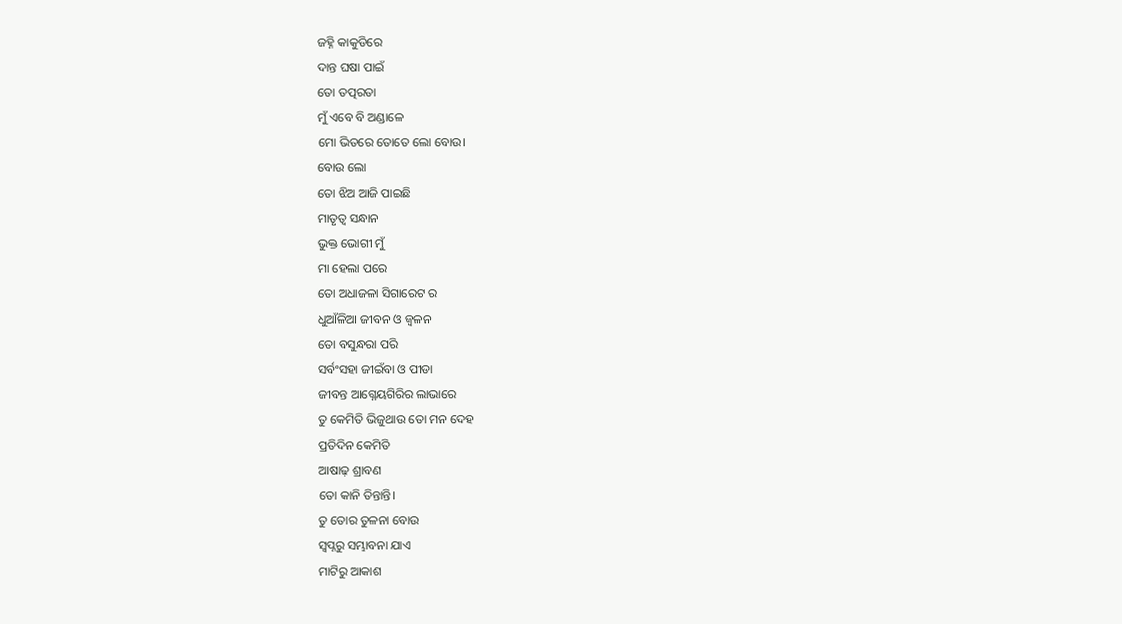ଜହ୍ନି କାକୁଡିରେ
ଦାନ୍ତ ଘଷା ପାଇଁ
ତୋ ତତ୍ପରତା
ମୁଁ ଏବେ ବି ଅଣ୍ଡାଳେ
ମୋ ଭିତରେ ତୋତେ ଲୋ ବୋଉ।
ବୋଉ ଲୋ
ତୋ ଝିଅ ଆଜି ପାଇଛି
ମାତୃତ୍ୱ ସନ୍ଧାନ
ଭୁକ୍ତ ଭୋଗୀ ମୁଁ
ମା ହେଲା ପରେ
ତୋ ଅଧାଜଳା ସିଗାରେଟ ର
ଧୁଆଁଳିଆ ଜୀବନ ଓ ଜ୍ୱଳନ
ତୋ ବସୁନ୍ଧରା ପରି
ସର୍ବଂସହା ଜୀଇଁବା ଓ ପୀଡା
ଜୀବନ୍ତ ଆଗ୍ନେୟଗିରିର ଲାଭାରେ
ତୁ କେମିତି ଭିଜୁଥାଉ ତୋ ମନ ଦେହ
ପ୍ରତିଦିନ କେମିତି
ଆଷାଢ଼ ଶ୍ରାବଣ
ତୋ କାନି ତିନ୍ତାନ୍ତି।
ତୁ ତୋର ତୁଳନା ବୋଉ
ସ୍ୱପ୍ନରୁ ସମ୍ଭାବନା ଯାଏ
ମାଟିରୁ ଆକାଶ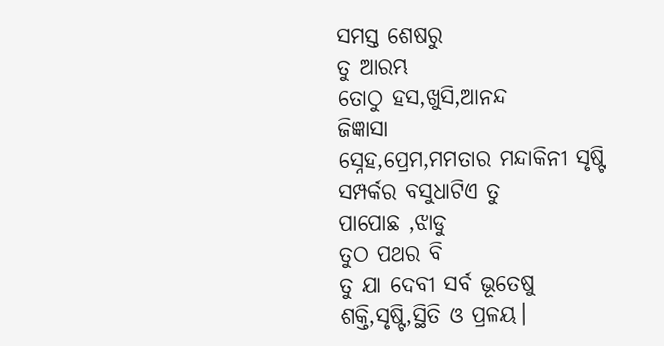ସମସ୍ତ ଶେଷରୁ
ତୁ ଆରମ୍ଭ
ତୋଠୁ ହସ,ଖୁସି,ଆନନ୍ଦ
ଜିଜ୍ଞାସା
ସ୍ନେହ,ପ୍ରେମ,ମମତାର ମନ୍ଦାକିନୀ ସୃଷ୍ଟି
ସମ୍ପର୍କର ବସୁଧାଟିଏ ତୁ
ପାପୋଛ ,ଝାଡୁ
ତୁଠ ପଥର ବି
ତୁ ଯା ଦେବୀ ସର୍ବ ଭୂତେଷୁ
ଶକ୍ତି,ସୃଷ୍ଟି,ସ୍ଥିତି ଓ ପ୍ରଳୟ।